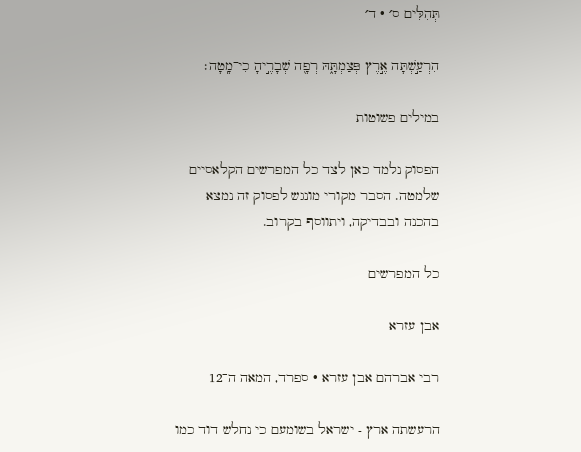תְּהִלִּים ס׳ · ד׳

הִרְעַ֣שְׁתָּה אֶ֣רֶץ פְּצַמְתָּ֑הּ רְפָ֖ה שְׁבָרֶ֣יהָ כִי־מָֽטָה׃

במילים פשוטות

הפסוק נלמד כאן לצד כל המפרשים הקלאסיים שלמטה. הסבר מקורי מונגש לפסוק זה נמצא בהכנה ובבדיקה, ויתווסף בקרוב.

כל המפרשים

אבן עזרא

רבי אברהם אבן עזרא · ספרד, המאה ה־12

הרעשתה ארץ - ישראל בשומעם כי נחלש דוד כמו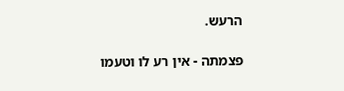הרעש.

פצמתה - אין רע לו וטעמו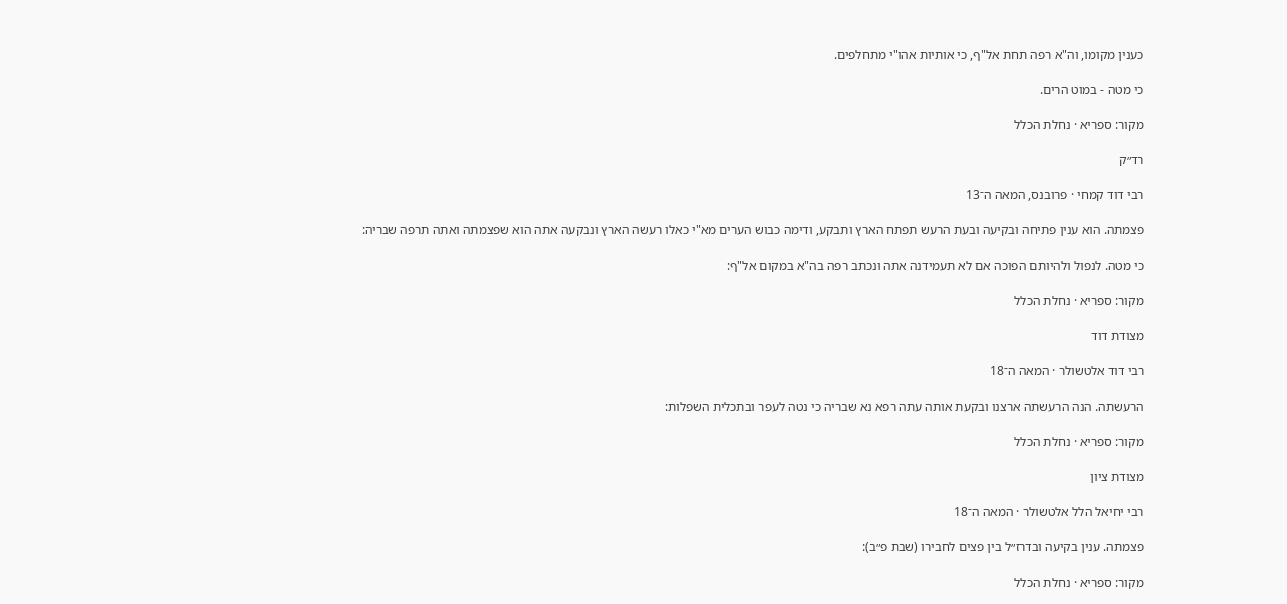כענין מקומו, וה"א רפה תחת אל"ף, כי אותיות אהו"י מתחלפים.

כי מטה - במוט הרים.

מקור: ספריא · נחלת הכלל

רד״ק

רבי דוד קמחי · פרובנס, המאה ה־13

פצמתה. הוא ענין פתיחה ובקיעה ובעת הרעש תפתח הארץ ותבקע, ודימה כבוש הערים מא"י כאלו רעשה הארץ ונבקעה אתה הוא שפצמתה ואתה תרפה שבריה:

כי מטה. לנפול ולהיותם הפוכה אם לא תעמידנה אתה ונכתב רפה בה"א במקום אל"ף:

מקור: ספריא · נחלת הכלל

מצודת דוד

רבי דוד אלטשולר · המאה ה־18

הרעשתה. הנה הרעשתה ארצנו ובקעת אותה עתה רפא נא שבריה כי נטה לעפר ובתכלית השפלות:

מקור: ספריא · נחלת הכלל

מצודת ציון

רבי יחיאל הלל אלטשולר · המאה ה־18

פצמתה. ענין בקיעה ובדרז״ל בין פצים לחבירו (שבת פ״ב):

מקור: ספריא · נחלת הכלל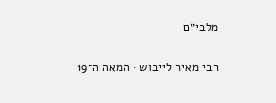מלבי״ם

רבי מאיר לייבוש · המאה ה־19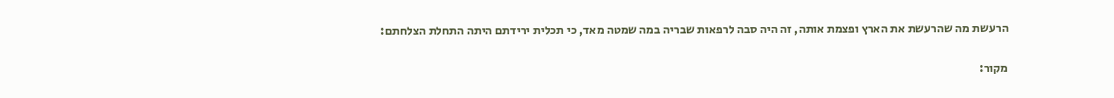הרעשת מה שהרעשת את הארץ ופצמת אותה, זה היה סבה לרפאות שבריה במה שמטה מאד, כי תכלית ירידתם היתה התחלת הצלחתם:

מקור: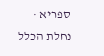ספריא · נחלת הכלל